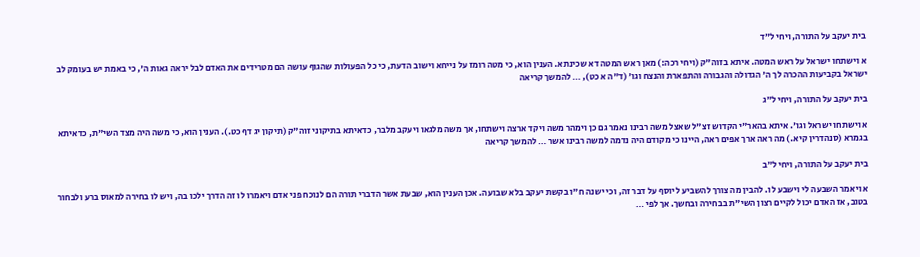בית יעקב על התורה, ויחי ל״ד

א וישתחו ישראל על ראש המטה. איתא בזוה"ק (ויחי רכה:) מאן ראש המטה דא שכינתא. הענין הוא, כי מטה רומז על נייחא וישוב הדעת, כי כל הפעולות שהגוף עושה הם מטרידים את האדם לבל יראה גאות ה', כי באמת יש בעומק לב ישראל בקביעות ההכרה לך ה' הגדולה והגבורה והתפארת והנצח וגו' (ד"ה א כט), … להמשך קריאה

בית יעקב על התורה, ויחי ל״ג

א וישתחו ישראל וגו'. איתא בהאר"י הקדוש זצ"ל שאצל משה רבינו נאמר גם כן וימהר משה ויקד ארצה וישתחו, אך משה מלגאו ויעקב מלבר, כדאיתא בתיקוני זוה"ק (תיקון יג דף כט.). הענין הוא, כי משה היה מצד השי"ת, כדאיתא בגמרא (סנהדרין קיא.) מה ראה ארך אפים ראה, היינו כי מקודם היה נדמה למשה רבינו אשר … להמשך קריאה

בית יעקב על התורה, ויחי ל״ב

א ויאמר השבעה לי וישבע לו. להבין מה צורך להשביע ליוסף על דבר זה, וכי ישנה ח"ו בקשת יעקב בלא שבועה. אכן הענין הוא, שבעת אשר הדברי תורה הם לנוכח פני אדם ויאמרו לו זה הדרך ילכו בה, ויש לו בחירה למאוס ברע ולבחור בטוב, אז האדם יכול לקיים רצון השי"ת בבחירה ובחשך. אך לפי …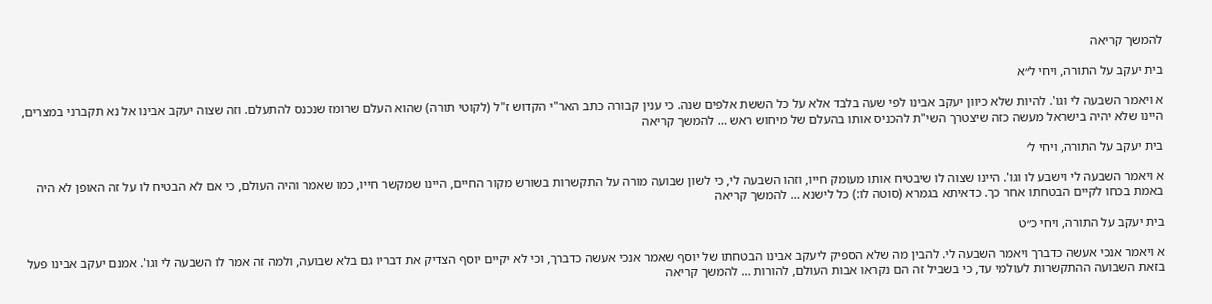להמשך קריאה

בית יעקב על התורה, ויחי ל״א

א ויאמר השבעה לי וגו'. להיות שלא כיוון יעקב אבינו לפי שעה בלבד אלא על כל הששת אלפים שנה. כי ענין קבורה כתב האר"י הקדוש ז"ל (לקוטי תורה) שהוא העלם שרומז שנכנס להתעלם. וזה שצוה יעקב אבינו אל נא תקברני במצרים, היינו שלא יהיה בישראל מעשה כזה שיצטרך השי"ת להכניס אותו בהעלם של מיחוש ראש … להמשך קריאה

בית יעקב על התורה, ויחי ל׳

א ויאמר השבעה לי וישבע לו וגו'. היינו שצוה לו שיבטיח אותו מעומק חייו, וזהו השבעה לי, כי לשון שבועה מורה על התקשרות בשורש מקור החיים, היינו שמקשר חייו, כמו שאמר והיה העולם, כי אם לא הבטיח לו על זה האופן לא היה באמת בכחו לקיים הבטחתו אחר כך. כדאיתא בגמרא (סוטה לו:) כל לישנא … להמשך קריאה

בית יעקב על התורה, ויחי כ״ט

א ויאמר אנכי אעשה כדברך ויאמר השבעה לי. להבין מה שלא הספיק ליעקב אבינו הבטחתו של יוסף שאמר אנכי אעשה כדברך, וכי לא יקיים יוסף הצדיק את דבריו גם בלא שבועה, ולמה זה אמר לו השבעה לי וגו'. אמנם יעקב אבינו פעל בזאת השבועה ההתקשרות לעולמי עד, כי בשביל זה הם נקראו אבות העולם, להורות … להמשך קריאה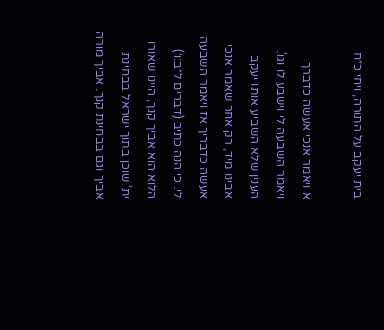בית יעקב על התורה, ויחי כ״ח

א ויאמר אנכי אעשה כדברך ויאמר השבעה לי וישבע לו וגו'. הענין שלא השביע אותו יעקב אבינו מיד, רק אחר שאמר אנכי אעשה כדבריך אז ויאמר השבעה לי. כי הנה כתיב (דברים ל״ב:ו׳) הלוא הוא אביך קנך, היינו שאורו ית' שוכן בתוך ישראל בבחינת אביך וגם בבחינת קנך. אביך מורה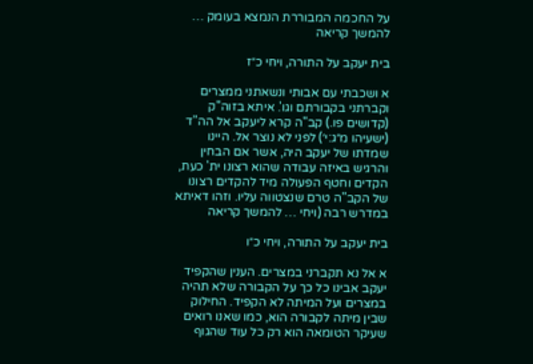על החכמה המבוררת הנמצא בעומק … להמשך קריאה

בית יעקב על התורה, ויחי כ״ז

א ושכבתי עם אבותי ונשאתני ממצרים וקברתני בקבורתם וגו'. איתא בזוה"ק (קדושים פו.) קב"ה קרא ליעקב אל הה"ד (ישעיהו מ״ג:י׳) לפני לא נוצר אל. היינו שמדתו של יעקב היה, אשר אם הבחין והרגיש באיזה עבודה שהוא רצונו ית' כעת, הקדים וחטף הפעולה מיד להקדים רצונו של הקב"ה טרם שנצטווה עליו. וזהו דאיתא במדרש רבה (ויחי … להמשך קריאה

בית יעקב על התורה, ויחי כ״ו

א אל נא תקברני במצרים. הענין שהקפיד יעקב אבינו כל כך על הקבורה שלא תהיה במצרים ועל המיתה לא הקפיד. החילוק שבין מיתה לקבורה הוא, כמו שאנו רואים שעיקר הטומאה הוא רק כל עוד שהגוף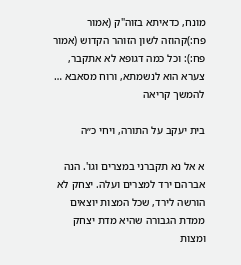מונח, כדאיתא בזוה"ק (אמור פח:)קהוזה לשון הזוהר הקדוש (אמור פח:): וכל כמה דגופא לא אתקבר, צערא הוא לנשמתא, ורוח מסאבא … להמשך קריאה

בית יעקב על התורה, ויחי כ״ה

א אל נא תקברני במצרים וגו'. הנה אברהם ירד למצרים ועלה. יצחק לא הורשה לירד, שכל המצות יוצאים ממדת הגבורה שהיא מדת יצחק ומצות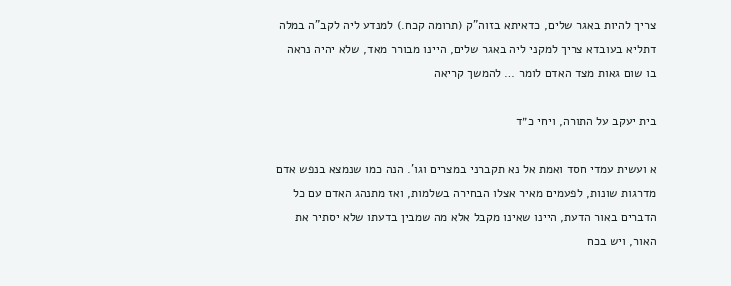צריך להיות באגר שלים, כדאיתא בזוה"ק (תרומה קכח.) למנדע ליה לקב"ה במלה דתליא בעובדא צריך למקני ליה באגר שלים, היינו מבורר מאד, שלא יהיה נראה בו שום גאות מצד האדם לומר … להמשך קריאה

בית יעקב על התורה, ויחי כ״ד

א ועשית עמדי חסד ואמת אל נא תקברני במצרים וגו'. הנה כמו שנמצא בנפש אדם מדרגות שונות, לפעמים מאיר אצלו הבחירה בשלמות, ואז מתנהג האדם עם כל הדברים באור הדעת, היינו שאינו מקבל אלא מה שמבין בדעתו שלא יסתיר את האור, ויש בכח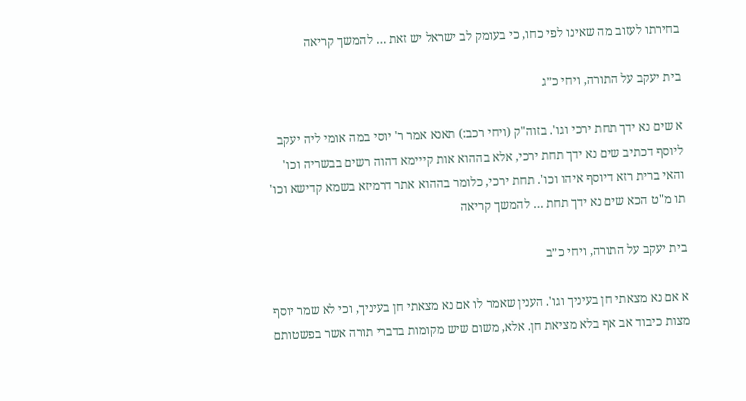בחירתו לעזוב מה שאינו לפי כחו, כי בעומק לב ישראל יש זאת … להמשך קריאה

בית יעקב על התורה, ויחי כ״ג

א שים נא ידך תחת ירכי וגו'. בזוה"ק (ויחי רכב:) תאנא אמר ר' יוסי במה אומי ליה יעקב ליוסף דכתיב שים נא ידך תחת ירכי, אלא בההוא אות קייימא דהוה רשים בבשריה וכו' והאי ברית רזא דיוסף איהו וכו'. תחת ירכי, כלומר בההוא אתר דרמיזא בשמא קדישא וכו' תו מ"ט הכא שים נא ידך תחת … להמשך קריאה

בית יעקב על התורה, ויחי כ״ב

א אם נא מצאתי חן בעיניך וגו'. הענין שאמר לו אם נא מצאתי חן בעיניך, וכי לא שמר יוסף מצות כיבוד אב אף בלא מציאת חן. אלא, משום שיש מקומות בדברי תורה אשר בפשטותם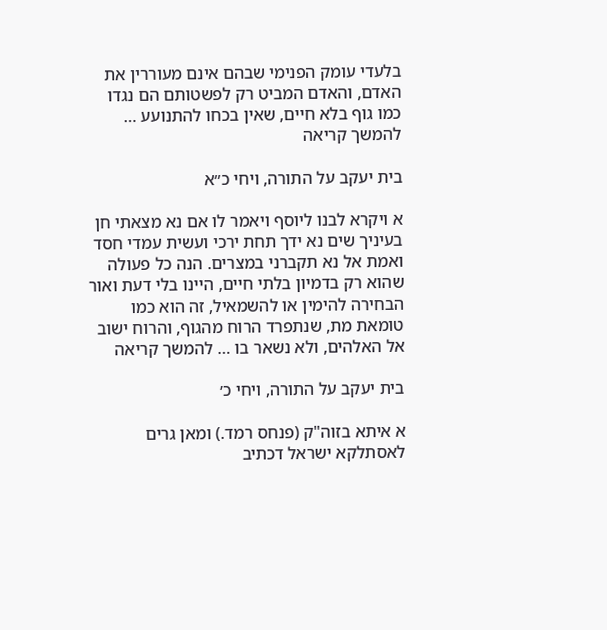בלעדי עומק הפנימי שבהם אינם מעוררין את האדם, והאדם המביט רק לפשטותם הם נגדו כמו גוף בלא חיים, שאין בכחו להתנועע … להמשך קריאה

בית יעקב על התורה, ויחי כ״א

א ויקרא לבנו ליוסף ויאמר לו אם נא מצאתי חן בעיניך שים נא ידך תחת ירכי ועשית עמדי חסד ואמת אל נא תקברני במצרים. הנה כל פעולה שהוא רק בדמיון בלתי חיים, היינו בלי דעת ואור הבחירה להימין או להשמאיל, זה הוא כמו טומאת מת, שנתפרד הרוח מהגוף, והרוח ישוב אל האלהים, ולא נשאר בו … להמשך קריאה

בית יעקב על התורה, ויחי כ׳

א איתא בזוה"ק (פנחס רמד.) ומאן גרים לאסתלקא ישראל דכתיב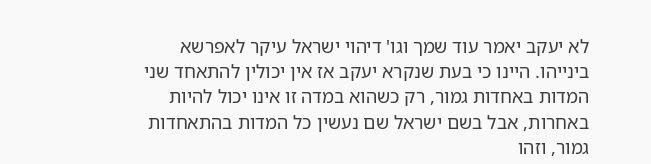לא יעקב יאמר עוד שמך וגו' דיהוי ישראל עיקר לאפרשא בינייהו. היינו כי בעת שנקרא יעקב אז אין יכולין להתאחד שני המדות באחדות גמור, רק כשהוא במדה זו אינו יכול להיות באחרות, אבל בשם ישראל שם נעשין כל המדות בהתאחדות גמור, וזהו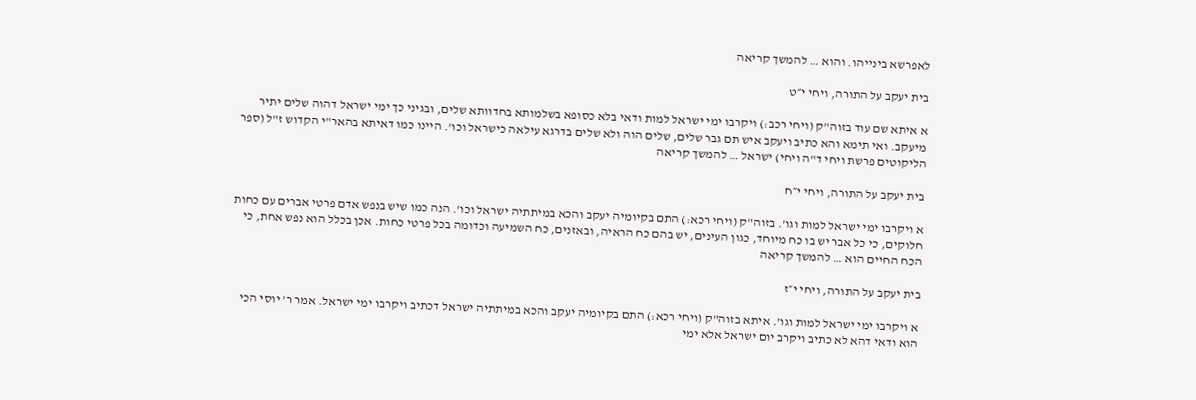לאפרשא בינייהו. והוא … להמשך קריאה

בית יעקב על התורה, ויחי י״ט

א איתא שם עוד בזוה"ק (ויחי רכב:) ויקרבו ימי ישראל למות ודאי בלא כסופא בשלמותא בחדוותא שלים, ובגיני כך ימי ישראל דהוה שלים יתיר מיעקב. ואי תימא והא כתיב ויעקב איש תם גבר שלים, שלים הוה ולא שלים בדרגא עילאה כישראל וכו'. היינו כמו דאיתא בהאר"י הקדוש ז"ל (ספר הליקוטים פרשת ויחי ד"ה ויחי) ישראל … להמשך קריאה

בית יעקב על התורה, ויחי י״ח

א ויקרבו ימי ישראל למות וגו'. בזוה"ק (ויחי רכא:) התם בקיומיה יעקב והכא במיתתיה ישראל וכו'. הנה כמו שיש בנפש אדם פרטי אברים עם כחות חלוקים, כי כל אבר יש בו כח מיוחד, כגון העינים, יש בהם כח הראיה, ובאזנים, כח השמיעה וכדומה בכל פרטי כחות. אכן בכלל הוא נפש אחת, כי הכח החיים הוא … להמשך קריאה

בית יעקב על התורה, ויחי י״ז

א ויקרבו ימי ישראל למות וגו'. איתא בזוה"ק (ויחי רכא:) התם בקיומיה יעקב והכא במיתתיה ישראל דכתיב ויקרבו ימי ישראל. אמר ר' יוסי הכי הוא ודאי דהא לא כתיב ויקרב יום ישראל אלא ימי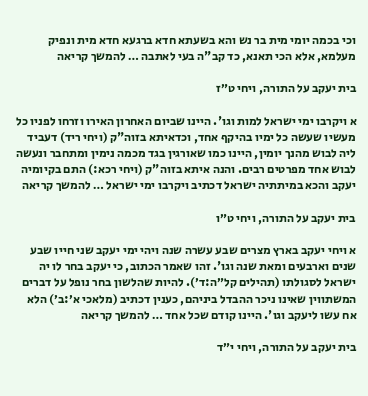וכי בכמה יומי מית בר נש והא בשעתא חדא ברגעא חדא מית ונפיק מעלמא, אלא הכי תאנא, כד קב"ה בעי לאתבה … להמשך קריאה

בית יעקב על התורה, ויחי ט״ז

א ויקרבו ימי ישראל למות וגו'. היינו שביום האחרון האירו וזרחו לפניו כל מעשיו שעשה כל ימיו בהיקף אחד, וכדאיתא בזוה"ק (ויחי ריד) דעביד ליה לבוש מהנך יומין, היינו כמו שאורגין בגד מכמה נימין ומתחבר ונעשה לבוש אחד מפרטים רבים. והנה איתא בזוה"ק (ויחי רכא:) התם בקיומיה יעקב והכא במיתתיה ישראל דכתיב ויקרבו ימי ישראל … להמשך קריאה

בית יעקב על התורה, ויחי ט״ו

א ויחי יעקב בארץ מצרים שבע עשרה שנה ויהי ימי יעקב שני חייו שבע שנים וארבעים ומאת שנה וגו'. זהו שאמר הכתוב, כי יעקב בחר לו יה ישראל לסגולתו (תהילים קל״ה:ד׳). להיות שהלשון בחר נופל על דברים המשתווין שאינו ניכר ההבדל ביניהם, כענין דכתיב (מלאכי א׳:ב׳) הלא אח עשו ליעקב וגו'. היינו קודם שכל אחד … להמשך קריאה

בית יעקב על התורה, ויחי י״ד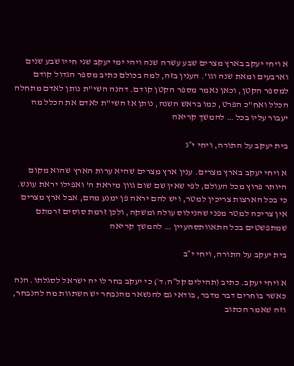א ויחי יעקב בארץ מצרים שבע עשרה שנה ויהי ימי יעקב שני חייו שבע שנים וארבעים ומאת שנה וגו'. הענין בזה, למה בכולם כתיב מספר הגדול קודם למספר הקטן, וכאן נאמר מספר הקטן קודם. דהנה השי"ת נותן לאדם מתחלה הכלל ואח"כ הפרט, כמו בראש השנה, נותן אז השי"ת לאדם את הכלל מה יעבור עליו בכל … להמשך קריאה

בית יעקב על התורה, ויחי י״ג

א ויחי יעקב בארץ מצרים. ענין ארץ מצרים שהיא ערות הארץ שהוא מקום היותר פרוץ מכל העולם, לפי שאין שם שום גוון מיראת ה' ואפילו יראת עונש. כי בכל הארצות צריכין למטר, ויש להם יראה פן ימנע מהם, אבל ארץ מצרים אין צריכה למטר מפני שהנילוס עולה ומשקה, ולכן זרמת סוסים זרמתם שמתפשטים בכל התאוותסהעיין … להמשך קריאה

בית יעקב על התורה, ויחי י״ב

א ויחי יעקב. כתיב (תהילים קל״ה:ד׳) כי יעקב בחר לו יה ישראל לסגלתו. הנה כאשר בוחרים דבר מדבר, בודאי גם להנשאר מהנבחר יש השתוות מה להנבחר, וזה שאמר הכתוב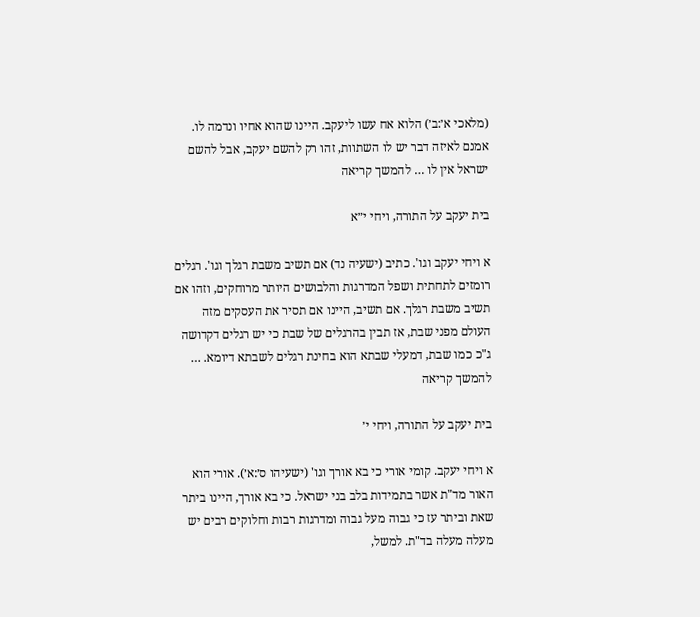(מלאכי א׳:ב׳) הלוא אח עשו ליעקב. היינו שהוא אחיו ונדמה לו. אמנם לאיזה דבר יש לו השתוות, זהו רק להשם יעקב, אבל להשם ישראל אין לו … להמשך קריאה

בית יעקב על התורה, ויחי י״א

א ויחי יעקב וגו'. כתיב (ישעיה נד) אם תשיב משבת רגלך וגו'. רגלים רומזים לתחתית ושפל המדרגות והלבושים היותר מרוחקים, וזהו אם תשיב משבת רגלך. אם תשיב, היינו אם תסיר את העסקים מזה העולם מפני שבת, אז תבין בהרגלים של שבת כי יש רגלים דקדושה ג"כ כמו שבת, דמעלי שבתא הוא בחינת רגלים לשבתא דיומא. … להמשך קריאה

בית יעקב על התורה, ויחי י׳

א ויחי יעקב. קומי אורי כי בא אורך וגו' (ישעיהו ס׳:א׳). אורי הוא האור מד"ת אשר בתמידות בלב בני ישראל. כי בא אורך, היינו ביתר שאת וביתר עז כי גבוה מעל גבוה ומדרגות רבות וחלוקים רבים יש מעלה מעלה בד"ת. למשל,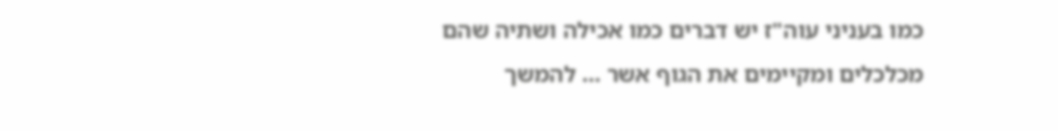כמו בעניני עוה"ז יש דברים כמו אכילה ושתיה שהם מכלכלים ומקיימים את הגוף אשר … להמשך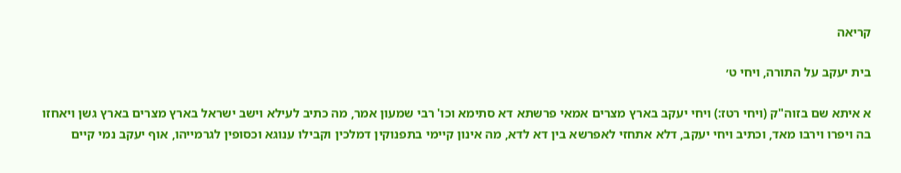קריאה

בית יעקב על התורה, ויחי ט׳

א איתא שם בזוה"ק (ויחי רטז:) ויחי יעקב בארץ מצרים אמאי פרשתא דא סתימא וכו' רבי שמעון אמר, מה כתיב לעילא וישב ישראל בארץ מצרים בארץ גשן ויאחזו בה ויפרו וירבו מאד, וכתיב ויחי יעקב, דלא אתחזי לאפרשא בין דא לדא, מה אינון קיימי בתפנוקין דמלכין וקבילו ענוגא וכסופין לגרמייהו, אוף יעקב נמי קיים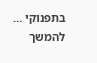בתפנוקי … להמשך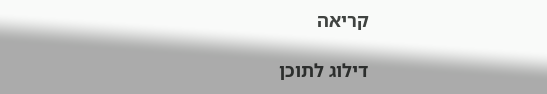קריאה

דילוג לתוכן